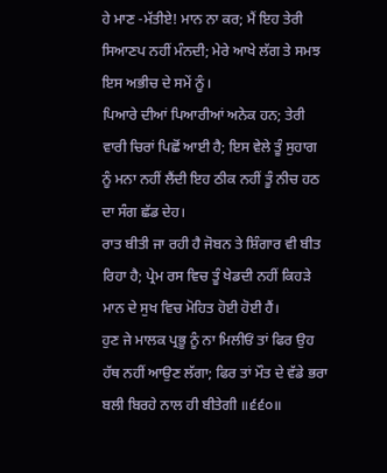ਹੇ ਮਾਣ -ਮੱਤੀਏ! ਮਾਨ ਨਾ ਕਰ; ਮੈਂ ਇਹ ਤੇਰੀ ਸਿਆਣਪ ਨਹੀਂ ਮੰਨਦੀ; ਮੇਰੇ ਆਖੇ ਲੱਗ ਤੇ ਸਮਝ ਇਸ ਅਭੀਚ ਦੇ ਸਮੇਂ ਨੂੰ।
ਪਿਆਰੇ ਦੀਆਂ ਪਿਆਰੀਆਂ ਅਨੇਕ ਹਨ; ਤੇਰੀ ਵਾਰੀ ਚਿਰਾਂ ਪਿਛੋਂ ਆਈ ਹੈ; ਇਸ ਵੇਲੇ ਤੂੰ ਸੁਹਾਗ ਨੂੰ ਮਨਾ ਨਹੀਂ ਲੈਂਦੀ ਇਹ ਠੀਕ ਨਹੀਂ ਤੂੰ ਨੀਚ ਹਠ ਦਾ ਸੰਗ ਛੱਡ ਦੇਹ।
ਰਾਤ ਬੀਤੀ ਜਾ ਰਹੀ ਹੈ ਜੋਬਨ ਤੇ ਸ਼ਿੰਗਾਰ ਵੀ ਬੀਤ ਰਿਹਾ ਹੈ; ਪ੍ਰੇਮ ਰਸ ਵਿਚ ਤੂੰ ਖੇਡਦੀ ਨਹੀਂ ਕਿਹੜੇ ਮਾਨ ਦੇ ਸੁਖ ਵਿਚ ਮੋਹਿਤ ਹੋਈ ਹੋਈ ਹੈਂ।
ਹੁਣ ਜੇ ਮਾਲਕ ਪ੍ਰਭੂ ਨੂੰ ਨਾ ਮਿਲੀਓਂ ਤਾਂ ਫਿਰ ਉਹ ਹੱਥ ਨਹੀਂ ਆਉਣ ਲੱਗਾ; ਫਿਰ ਤਾਂ ਮੌਤ ਦੇ ਵੱਡੇ ਭਰਾ ਬਲੀ ਬਿਰਹੇ ਨਾਲ ਹੀ ਬੀਤੇਗੀ ॥੬੬੦॥